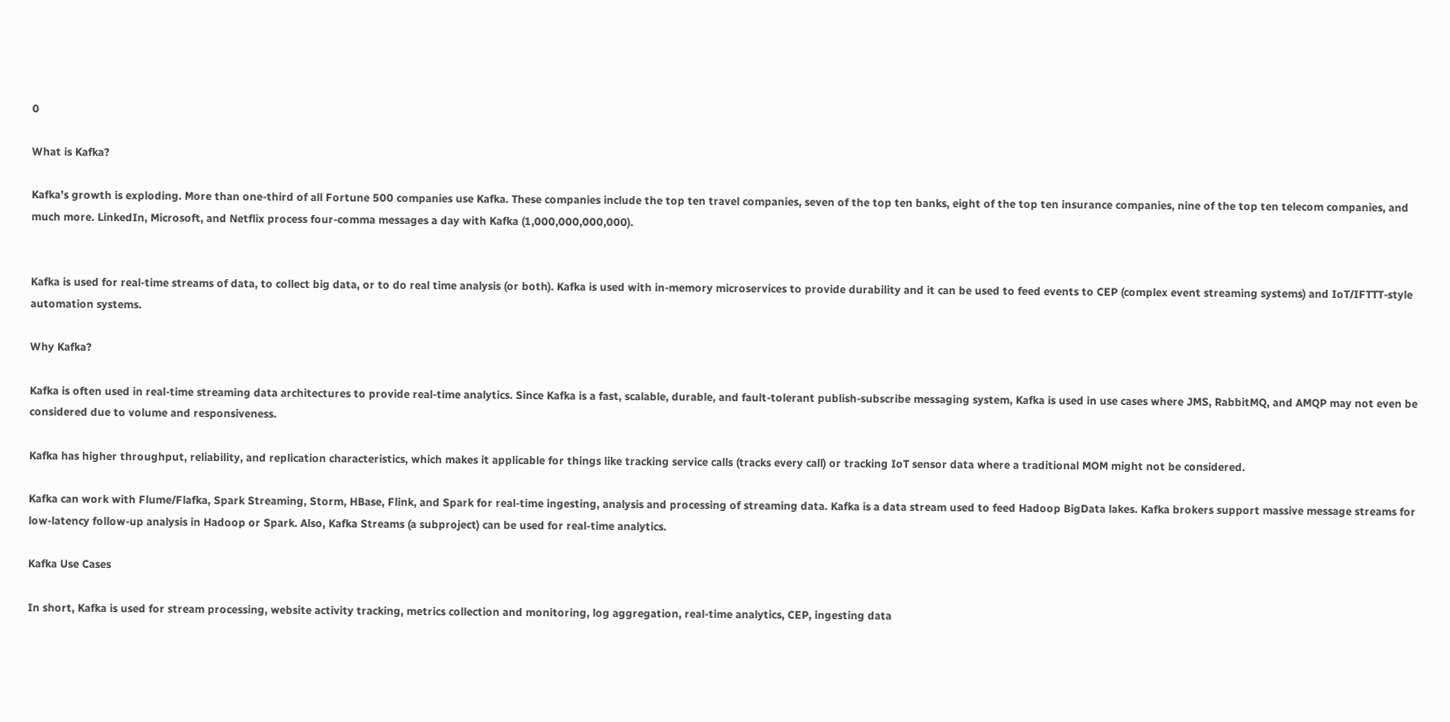0

What is Kafka?

Kafka’s growth is exploding. More than one-third of all Fortune 500 companies use Kafka. These companies include the top ten travel companies, seven of the top ten banks, eight of the top ten insurance companies, nine of the top ten telecom companies, and much more. LinkedIn, Microsoft, and Netflix process four-comma messages a day with Kafka (1,000,000,000,000).


Kafka is used for real-time streams of data, to collect big data, or to do real time analysis (or both). Kafka is used with in-memory microservices to provide durability and it can be used to feed events to CEP (complex event streaming systems) and IoT/IFTTT-style automation systems.

Why Kafka?

Kafka is often used in real-time streaming data architectures to provide real-time analytics. Since Kafka is a fast, scalable, durable, and fault-tolerant publish-subscribe messaging system, Kafka is used in use cases where JMS, RabbitMQ, and AMQP may not even be considered due to volume and responsiveness.

Kafka has higher throughput, reliability, and replication characteristics, which makes it applicable for things like tracking service calls (tracks every call) or tracking IoT sensor data where a traditional MOM might not be considered.

Kafka can work with Flume/Flafka, Spark Streaming, Storm, HBase, Flink, and Spark for real-time ingesting, analysis and processing of streaming data. Kafka is a data stream used to feed Hadoop BigData lakes. Kafka brokers support massive message streams for low-latency follow-up analysis in Hadoop or Spark. Also, Kafka Streams (a subproject) can be used for real-time analytics.

Kafka Use Cases

In short, Kafka is used for stream processing, website activity tracking, metrics collection and monitoring, log aggregation, real-time analytics, CEP, ingesting data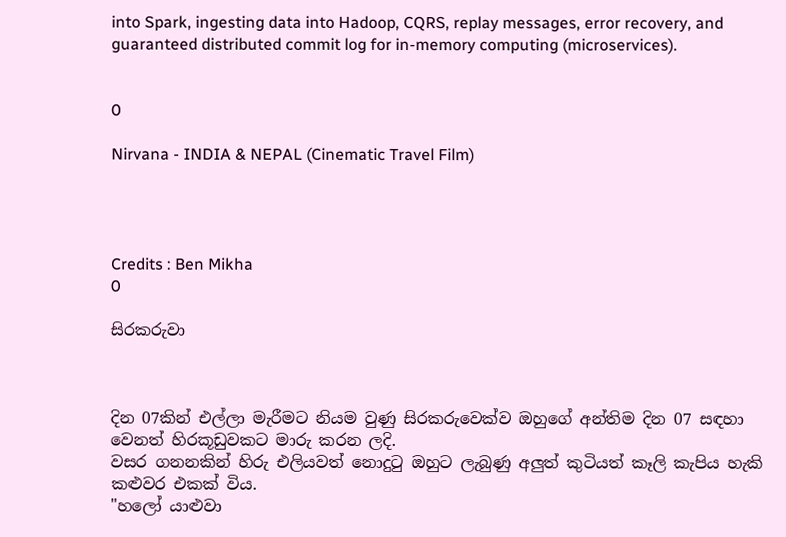into Spark, ingesting data into Hadoop, CQRS, replay messages, error recovery, and guaranteed distributed commit log for in-memory computing (microservices).


0

Nirvana - INDIA & NEPAL (Cinematic Travel Film)




Credits : Ben Mikha
0

සිරකරුවා



දින 07කින් එල්ලා මැරීමට නියම වුණු සිරකරුවෙක්ව ඔහුගේ අන්තිම දින 07 සඳහා වෙනත් හිරකූඩුවකට මාරු කරන ලදි.
වසර ගනනකින් හිරු එලියවත් නොදුටු ඔහුට ලැබුණු අලුත් කුටියත් කෑලි කැපිය හැකි කළුවර එකක් විය.
"හලෝ යාළුවා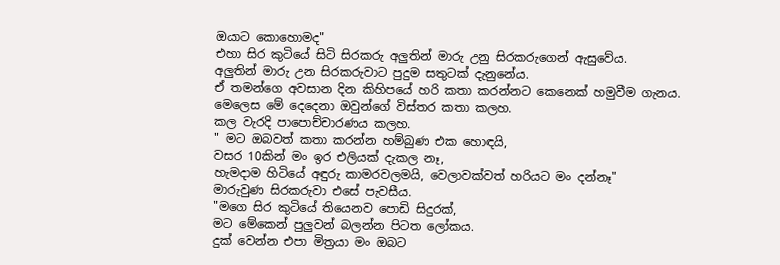ඔයාට කොහොමද"
එහා සිර කුටියේ සිටි සිරකරු අලුතින් මාරු උනු සිරකරුගෙන් ඇසුවේය.
අලුතින් මාරු උන සිරකරුවාට පුදුම සතුටක් දැනුනේය.
ඒ තමන්ගෙ අවසාන දින කිහිපයේ හරි කතා කරන්නට කෙනෙක් හමුවීම ගැනය.
මෙලෙස මේ දෙදෙනා ඔවුන්ගේ විස්තර කතා කලහ.
කල වැරදි පාපොච්චාරණය කලහ.
" මට ඔබවත් කතා කරන්න හම්බුණ එක හොඳයි,
වසර 10කින් මං ඉර එලියක් දැකල නෑ,
හැමදාම හිටියේ අඳුරු කාමරවලමයි, වෙලාවක්වත් හරියට මං දන්නෑ"
මාරුවුණ සිරකරුවා එසේ පැවසීය.
"මගෙ සිර කුටියේ තියෙනව පොඩි සිදුරක්,
මට මේකෙන් පුලුවන් බලන්න පිටත ලෝකය.
දුක් වෙන්න එපා මිත්‍රයා මං ඔබට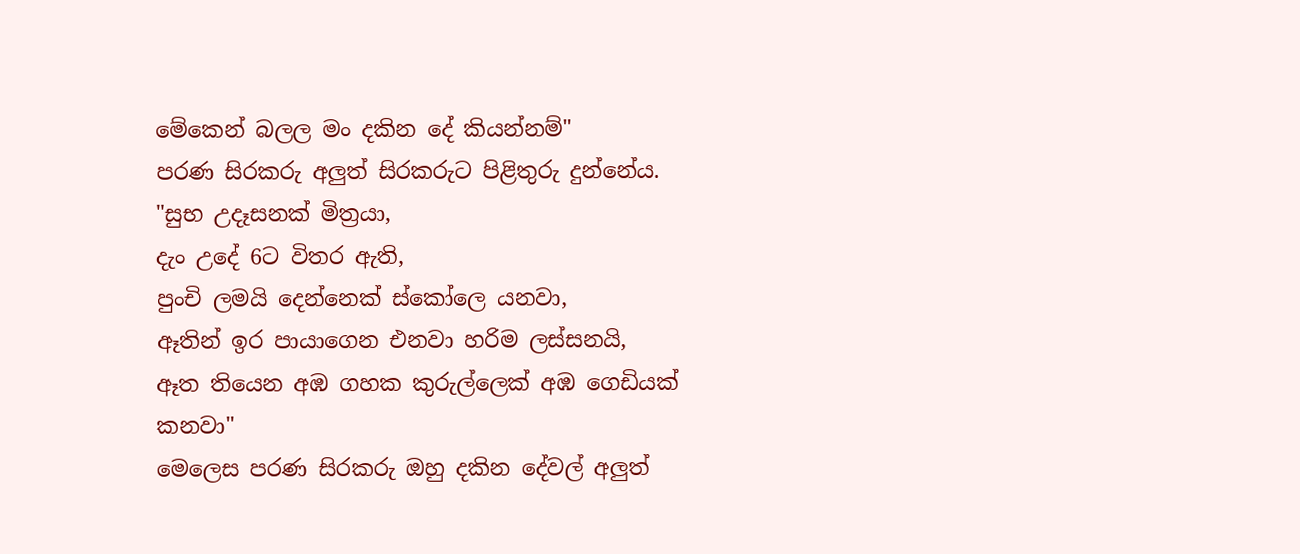මේකෙන් බලල මං දකින දේ කියන්නම්"
පරණ සිරකරු අලුත් සිරකරුට පිළිතුරු දුන්නේය.
"සුභ උදෑසනක් මිත්‍රයා,
දැං උදේ 6ට විතර ඇති,
පුංචි ලමයි දෙන්නෙක් ස්කෝලෙ යනවා,
ඈතින් ඉර පායාගෙන එනවා හරිම ලස්සනයි,
ඈත තියෙන අඹ ගහක කුරුල්ලෙක් අඹ ගෙඩියක් කනවා"
මෙලෙස පරණ සිරකරු ඔහු දකින දේවල් අලුත්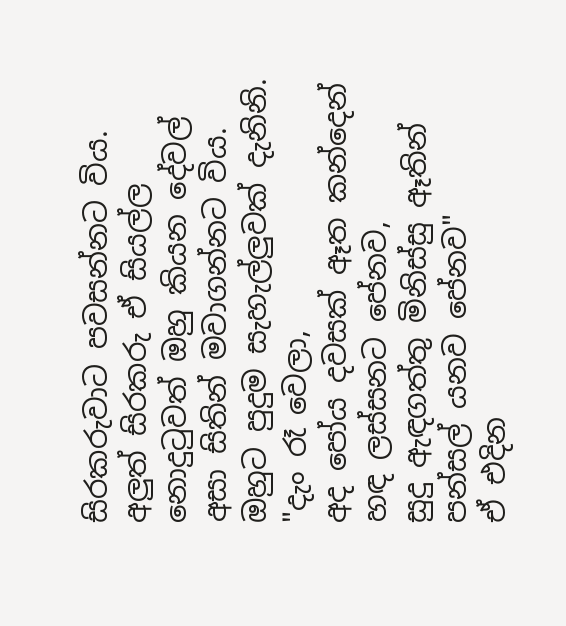සිරකරුවාට පවසන්නට විය.
අලුත් සිරකරු ඒ සියල්ල නොදුටුවත් ඔහු කියන දේවල් අසා සිතින් මවාගන්නට විය.
ඔහුට පුදුම සැහැල්ලුවක් දැනිනි.
"දැං රෑ වෙලා,
අද පෝය දවසක් ඈත කන්දෙන් හඳ ලස්සනට පේනව,
සුදු ඇඳගත්තු මිනිස්සු ඈතින් පන්සල් යනව පේනව"
ඒ එදින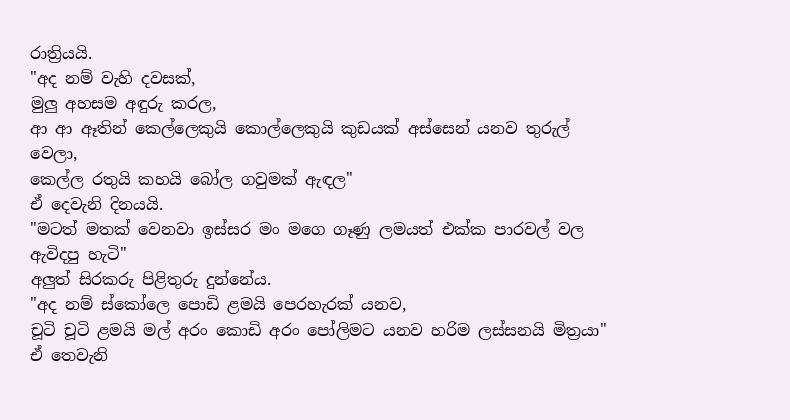රාත්‍රියයි.
"අද නම් වැහි දවසක්,
මුලු අහසම අඳුරු කරල,
ආ ආ ඈතින් කෙල්ලෙකුයි කොල්ලෙකුයි කුඩයක් අස්සෙන් යනව තුරුල් වෙලා,
කෙල්ල රතුයි කහයි බෝල ගවුමක් ඇඳල"
ඒ දෙවැනි දිනයයි.
"මටත් මතක් වෙනවා ඉස්සර මං මගෙ ගෑණු ලමයත් එක්ක පාරවල් වල ඇවිදපු හැටි"
අලුත් සිරකරු පිළිතුරු දුන්නේය.
"අද නම් ස්කෝලෙ පොඩි ළමයි පෙරහැරක් යනව,
චූටි චූටි ළමයි මල් අරං කොඩි අරං පෝලිමට යනව හරිම ලස්සනයි මිත්‍රයා"
ඒ තෙවැනි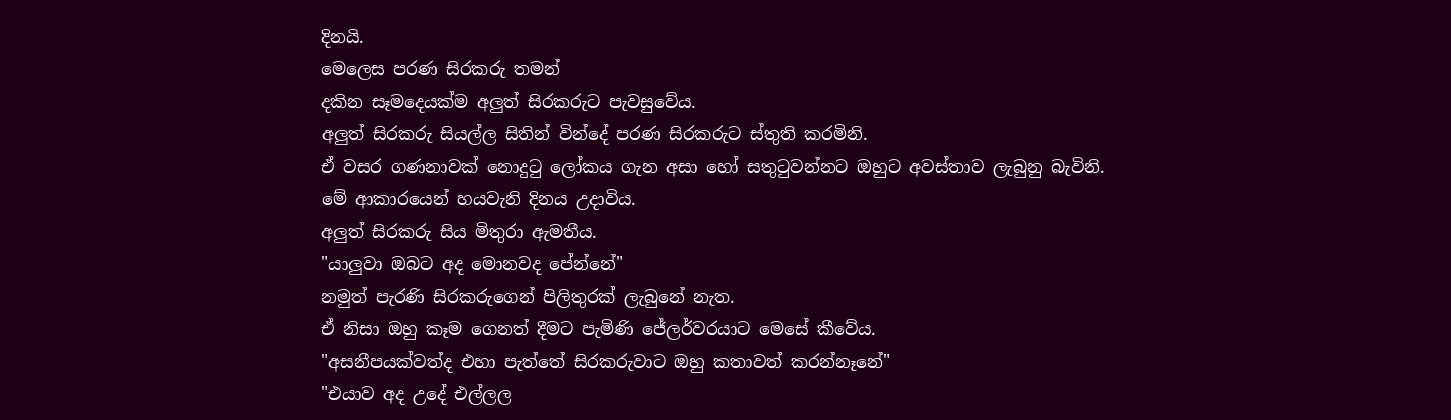දිනයි.
මෙලෙස පරණ සිරකරු තමන්
දකින සෑමදෙයක්ම අලුත් සිරකරුට පැවසුවේය.
අලුත් සිරකරු සියල්ල සිතින් වින්දේ පරණ සිරකරුට ස්තුති කරමිනි.
ඒ වසර ගණනාවක් නොදුටු ලෝකය ගැන අසා හෝ සතුටුවන්නට ඔහුට අවස්තාව ලැබුනු බැවිනි.
මේ ආකාරයෙන් හයවැනි දිනය උදාවිය.
අලුත් සිරකරු සිය මිතුරා ඇමතීය.
"යාලුවා ඔබට අද මොනවද පේන්නේ"
නමුත් පැරණි සිරකරුගෙන් පිලිතුරක් ලැබුනේ නැත.
ඒ නිසා ඔහු කෑම ගෙනත් දීමට පැමිණි ජේලර්වරයාට මෙසේ කීවේය.
"අසනීපයක්වත්ද එහා පැත්තේ සිරකරුවාට ඔහු කතාවත් කරන්නෑනේ"
"එයාව අද උදේ එල්ලල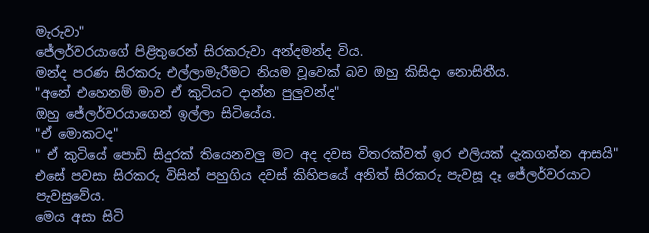මැරුවා"
ජේලර්වරයාගේ පිළිතුරෙන් සිරකරුවා අන්දමන්ද විය.
මන්ද පරණ සිරකරු එල්ලාමැරීමට නියම වූවෙක් බව ඔහු කිසිදා නොසිතීය.
"අනේ එහෙනම් මාව ඒ කුටියට දාන්න පුලුවන්ද"
ඔහු ජේලර්වරයාගෙන් ඉල්ලා සිටියේය.
"ඒ මොකටද"
" ඒ කුටියේ පොඩි සිදුරක් තියෙනවලු මට අද දවස විතරක්වත් ඉර එලියක් දැකගන්න ආසයි"
එසේ පවසා සිරකරු විසින් පහුගිය දවස් කිහිපයේ අනිත් සිරකරු පැවසූ දෑ ජේලර්වරයාට පැවසුවේය.
මෙය අසා සිටි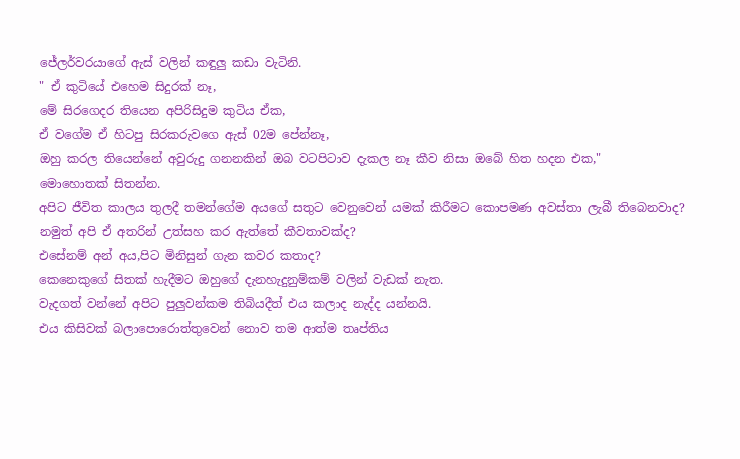ජේලර්වරයාගේ ඇස් වලින් කඳුලු කඩා වැටිනි.
" ඒ කුටියේ එහෙම සිදුරක් නෑ,
මේ සිරගෙදර තියෙන අපිරිසිදුම කුටිය ඒක,
ඒ වගේම ඒ හිටපු සිරකරුවගෙ ඇස් 02ම පේන්නෑ,
ඔහු කරල තියෙන්නේ අවුරුදු ගනනකින් ඔබ වටපිටාව දැකල නෑ කීව නිසා ඔබේ හිත හදන එක,"
මොහොතක් සිතන්න.
අපිට ජීවිත කාලය තුලදී තමන්ගේම අයගේ සතුට වෙනුවෙන් යමක් කිරීමට කොපමණ අවස්තා ලැබී තිබෙනවාද?
නමුත් අපි ඒ අතරින් උත්සහ කර ඇත්තේ කීවතාවක්ද?
එසේනම් අන් අය,පිට මිනිසුන් ගැන කවර කතාද?
කෙනෙකුගේ සිතක් හැදීමට ඔහුගේ දැනහැදුනුම්කම් වලින් වැඩක් නැත.
වැදගත් වන්නේ අපිට පුලුවන්කම තිබියදීත් එය කලාද නැද්ද යන්නයි.
එය කිසිවක් බලාපොරොත්තුවෙන් නොව තම ආත්ම තෘප්තිය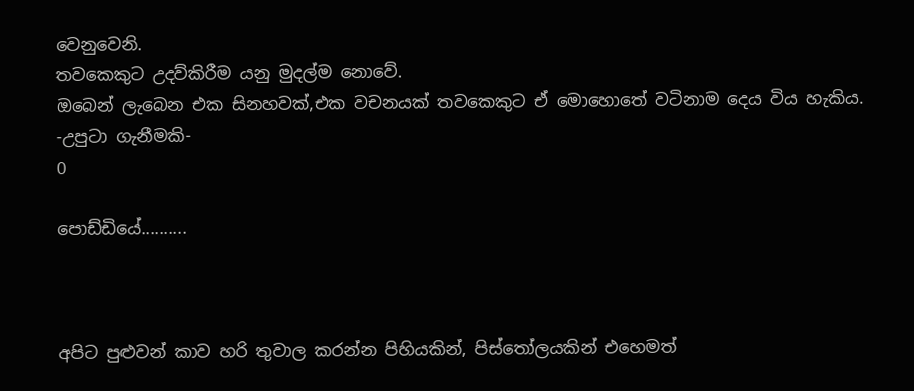වෙනුවෙනි.
තවකෙකුට උදව්කිරීම යනු මුදල්ම නොවේ.
ඔබෙන් ලැබෙන එක සිනහවක්,එක වචනයක් තවකෙකුට ඒ මොහොතේ වටිනාම දෙය විය හැකිය.
-උපුටා ගැනීමකි-
0

පොඩ්ඩියේ..........



අපිට පුළුවන් කාව හරි තුවාල කරන්න පිහියකින්, පිස්තෝලයකින් එහෙමත්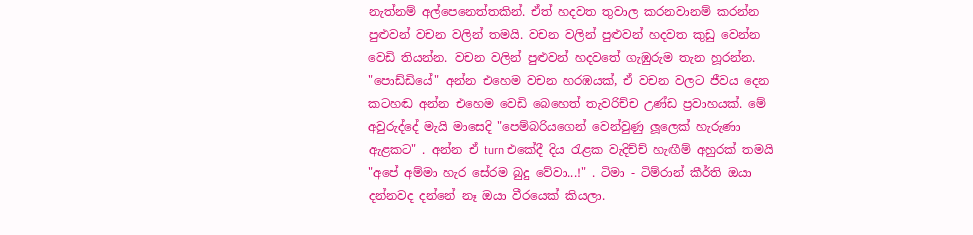නැත්නම් අල්පෙනෙත්තකින්. ඒත් හදවත තුවාල කරනවානම් කරන්න පුළුවන් වචන වලින් තමයි. වචන වලින් පුළුවන් හදවත කුඩු වෙන්න වෙඩි තියන්න. වචන වලින් පුළුවන් හදවතේ ගැඹුරුම තැන හූරන්න. "පොඩ්ඩියේ" අන්න එහෙම වචන හරඹයක්, ඒ වචන වලට ජීවය දෙන කටහඬ අන්න එහෙම වෙඩි බෙහෙත් තැවරිච්ච උණ්ඩ ප්‍රවාහයක්. මේ අවුරුද්දේ මැයි මාසෙදි "පෙම්බරියගෙන් වෙන්වුණු ලූලෙක් හැරුණා ඇළකට" . අන්න ඒ turn එකේදී දිය රැළක වැදිච්ච් හැඟීම් අහුරක් තමයි "අපේ අම්මා හැර සේරම බුදු වේවා...!" . ටිමා - ටිම්රාන් කීර්ති ඔයා දන්නවද දන්නේ නෑ ඔයා වීරයෙක් කියලා.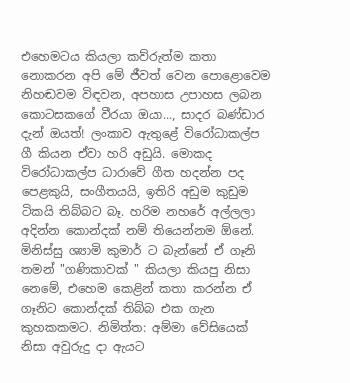එහෙමටය කියලා කව්රුත්ම කතා නොකරන අපි මේ ජීවත් වෙන පොළොවෙම නිහඬවම විඳවන, අපහාස උපාහස ලබන කොටසකගේ වීරයා ඔයා..., සාදර බණ්ඩාර දැන් ඔයත්! ලංකාව ඇතුළේ විරෝධාකල්ප ගී කියන ඒවා හරි අඩුයි. මොකද විරෝධාකල්ප ධාරාවේ ගීත හදන්න පද පෙළකුයි, සංගීතයයි, ඉතිරි අඩුම කුඩුම ටිකයි තිබ්බට බෑ. හරිම නහරේ අල්ලලා අදින්න කොන්දක් නම් තියෙන්නම ඕනේ. මිනිස්සු ශ්‍යාමි කුමාර් ට බැන්නේ ඒ ගෑනි තමන් "ගණිකාවක් " කියලා කියපු නිසා නෙමේ, එහෙම කෙළින් කතා කරන්න ඒ ගෑනිට කොන්දක් තිබ්බ එක ගැන කුහකකමට. නිමිත්ත: අම්මා වේසියෙක් නිසා අවුරුදු දා ඇයට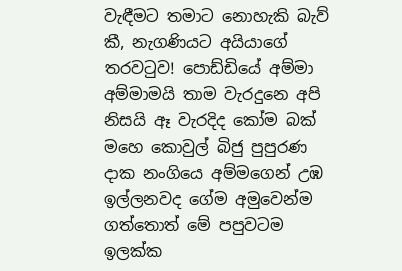වැඳීමට තමාට නොහැකි බැව් කී, නැගණියට අයියාගේ තරවටුව! පොඩ්ඩියේ අම්මා අම්මාමයි තාම වැරදුනෙ අපි නිසයි ඈ වැරදිද කෝම බක් මහෙ කොවුල් බිජු පුපුරණ දාක නංගියෙ අම්මගෙන් උඹ ඉල්ලනවද ගේම අමුවෙන්ම ගත්තොත් මේ පපුවටම ඉලක්ක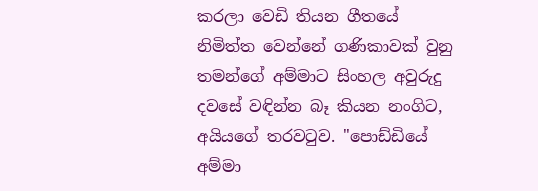කරලා වෙඩි තියන ගීතයේ නිමිත්ත වෙන්නේ ගණිකාවක් වුනු තමන්ගේ අම්මාට සිංහල අවුරුදු දවසේ වඳින්න බෑ කියන නංගිට, අයියගේ තරවටුව. "පොඩ්ඩියේ අම්මා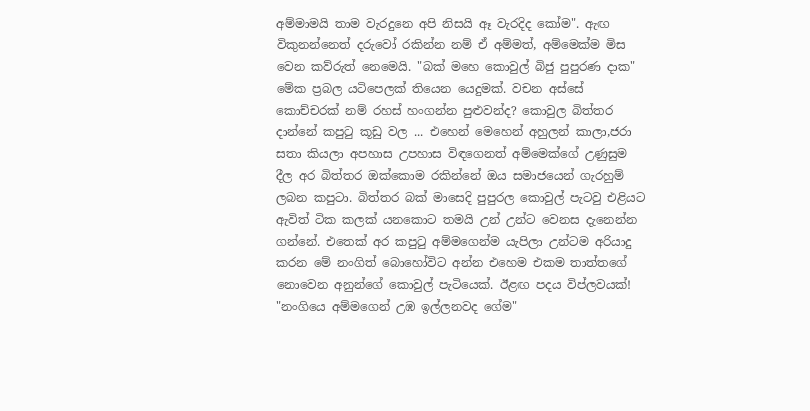අම්මාමයි තාම වැරදුනෙ අපි නිසයි ඈ වැරදිද කෝම". ඇඟ විකුනන්නෙත් දරුවෝ රකින්න නම් ඒ අම්මත්, අම්මෙක්ම මිස වෙන කව්රුත් නෙමෙයි. "බක් මහෙ කොවුල් බිජු පුපුරණ දාක" මේක ප්‍රබල යටිපෙලක් තියෙන යෙදුමක්. වචන අස්සේ කොච්චරක් නම් රහස් හංගන්න පුළුවන්ද? කොවුල බිත්තර දාන්නේ කපුටු කූඩු වල ... එහෙන් මෙහෙන් අහුලන් කාලා,ජරා සතා කියලා අපහාස උපහාස විඳගෙනත් අම්මෙක්ගේ උණුසුම දීල අර බිත්තර ඔක්කොම රකින්නේ ඔය සමාජයෙන් ගැරහුම් ලබන කපුටා. බිත්තර බක් මාසෙදි පුපුරල කොවුල් පැටවු එළියට ඇවිත් ටික කලක් යනකොට තමයි උන් උන්ට වෙනස දැනෙන්න ගන්නේ. එතෙක් අර කපුටු අම්මගෙන්ම යැපිලා උන්ටම අරියාදු කරන මේ නංගිත් බොහෝවිට අන්න එහෙම එකම තාත්තගේ නොවෙන අනුන්ගේ කොවුල් පැටියෙක්. ඊළඟ පදය විප්ලවයක්! "නංගියෙ අම්මගෙන් උඹ ඉල්ලනවද ගේම"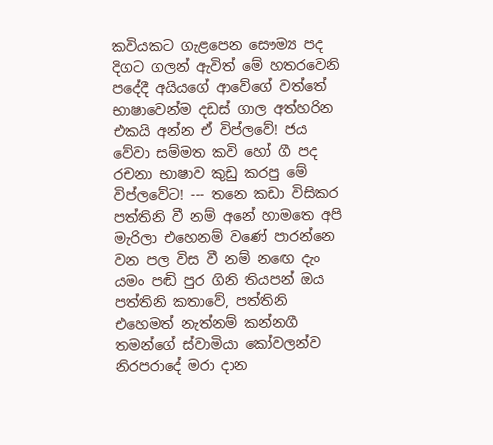කවියකට ගැළපෙන සෞම්‍ය පද දිගට ගලන් ඇවිත් මේ හතරවෙනි පදේදී අයියගේ ආවේගේ වත්තේ භාෂාවෙන්ම දඩස් ගාල අත්හරින එකයි අන්න ඒ විප්ලවේ! ජය වේවා සම්මත කවි හෝ ගී පද රචනා භාෂාව කුඩු කරපු මේ විප්ලවේට! --- තනෙ කඩා විසිකර පත්තිනි වී නම් අනේ හාමතෙ අපි මැරිලා එහෙනම් වණේ පාරන්නෙ වන පල විස වී නම් නඟෙ දැං යමං පඬි පුර ගිනි තියපන් ඔය පත්තිනි කතාවේ, පත්තිනි එහෙමත් නැත්නම් කන්නගී තමන්ගේ ස්වාමියා කෝවලන්ව නිරපරාදේ මරා දාන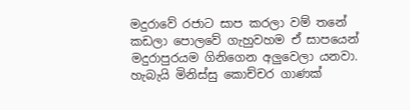මදුරාවේ රජාට සාප කරලා වම් තනේ කඩලා පොලවේ ගැහුවහම ඒ සාපයෙන් මදුරාපුරයම ගිනිගෙන අලුවෙලා යනවා. හැබැයි මිනිස්සු කොච්චර ගාණක්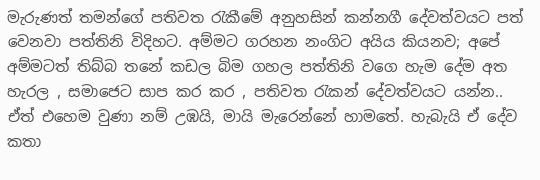මැරුණත් තමන්ගේ පතිවත රැකීමේ අනුහසින් කන්නගී දේවත්වයට පත් වෙනවා පත්තිනි විදිහට. අම්මට ගරහන නංගිට අයිය කියනව; අපේ අම්මටත් තිබ්බ තනේ කඩල බිම ගහල පත්තිනි වගෙ හැම දේම අත හැරල , සමාජෙට සාප කර කර , පතිවත රැකන් දේවත්වයට යන්න.. ඒත් එහෙම වුණා නම් උඹයි, මායි මැරෙන්නේ හාමතේ. හැබැයි ඒ දේව කතා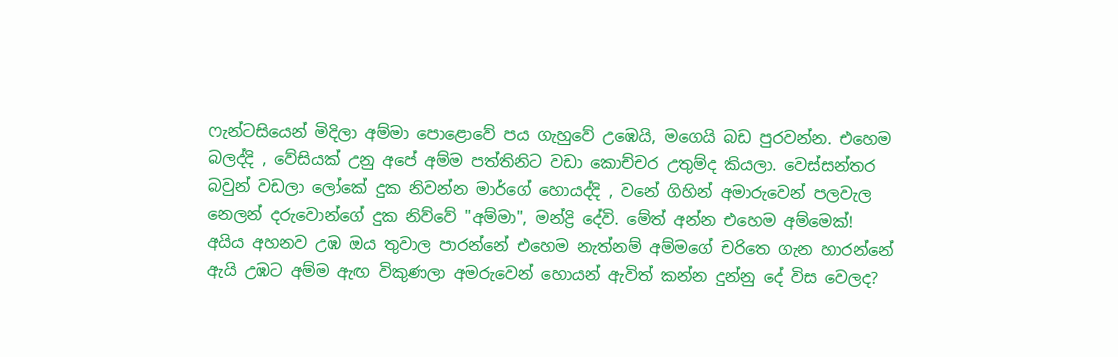ෆැන්ටසියෙන් මිදිලා අම්මා පොළොවේ පය ගැහුවේ උඹෙයි, මගෙයි බඩ පුරවන්න. එහෙම බලද්දි , වේසියක් උනු අපේ අම්ම පත්තිනිට වඩා කොච්චර උතුම්ද කියලා. වෙස්සන්තර බවුන් වඩලා ලෝකේ දුක නිවන්න මාර්ගේ හොයද්දි , වනේ ගිහින් අමාරුවෙන් පලවැල නෙලන් දරුවොන්ගේ දුක නිව්වේ "අම්මා", මන්ද්‍රි දේවි. මේත් අන්න එහෙම අම්මෙක්! අයිය අහනව උඹ ඔය තුවාල පාරන්නේ එහෙම නැත්නම් අම්මගේ චරිතෙ ගැන හාරන්නේ ඇයි උඹට අම්ම ඇඟ විකුණලා අමරුවෙන් හොයන් ඇවිත් කන්න දුන්නු දේ විස වෙලද?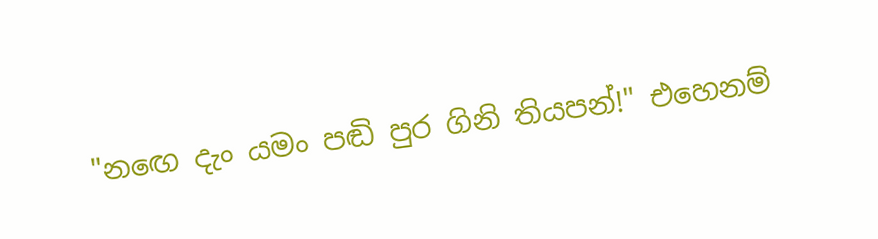"නඟෙ දැං යමං පඬි පුර ගිනි තියපන්!" එහෙනම්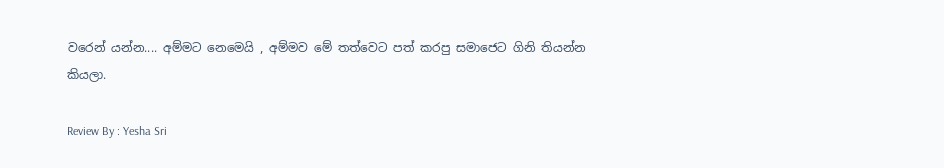වරෙන් යන්න.... අම්මට නෙමෙයි , අම්මව මේ තත්වෙට පත් කරපු සමාජෙට ගිනි තියන්න කියලා.

Review By : Yesha Sri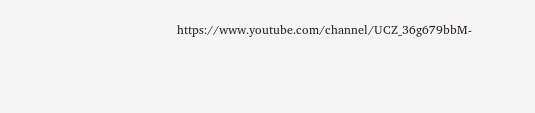https://www.youtube.com/channel/UCZ_36g679bbM-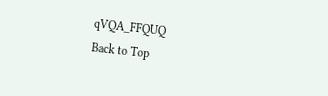qVQA_FFQUQ
Back to Top